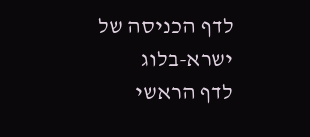לדף הכניסה של ישרא-בלוג
לדף הראשי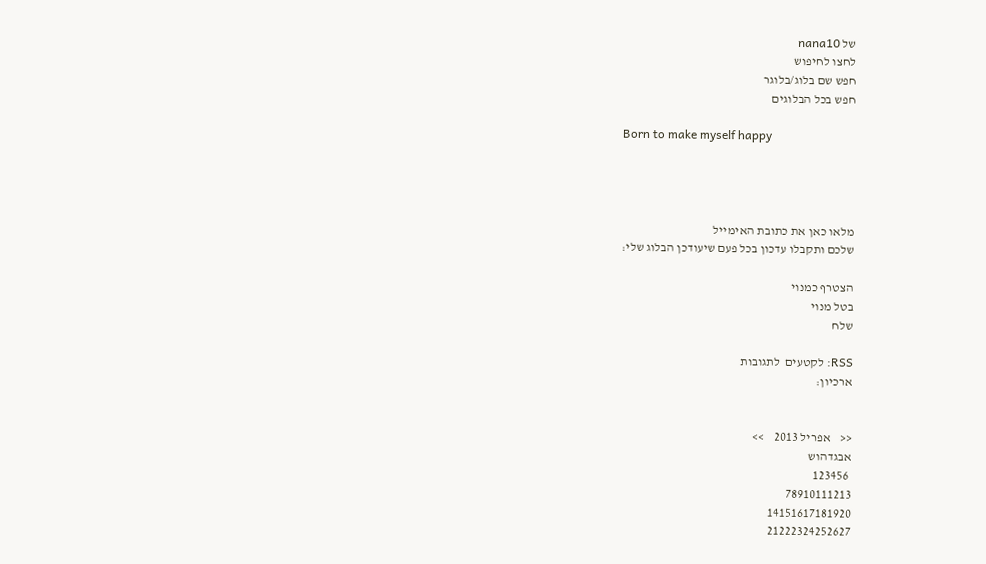של nana10
לחצו לחיפוש
חפש שם בלוג/בלוגר
חפש בכל הבלוגים

Born to make myself happy




מלאו כאן את כתובת האימייל
שלכם ותקבלו עדכון בכל פעם שיעודכן הבלוג שלי:

הצטרף כמנוי
בטל מנוי
שלח

RSS: לקטעים  לתגובות
ארכיון:


<<    אפריל 2013    >>
אבגדהוש
 123456
78910111213
14151617181920
21222324252627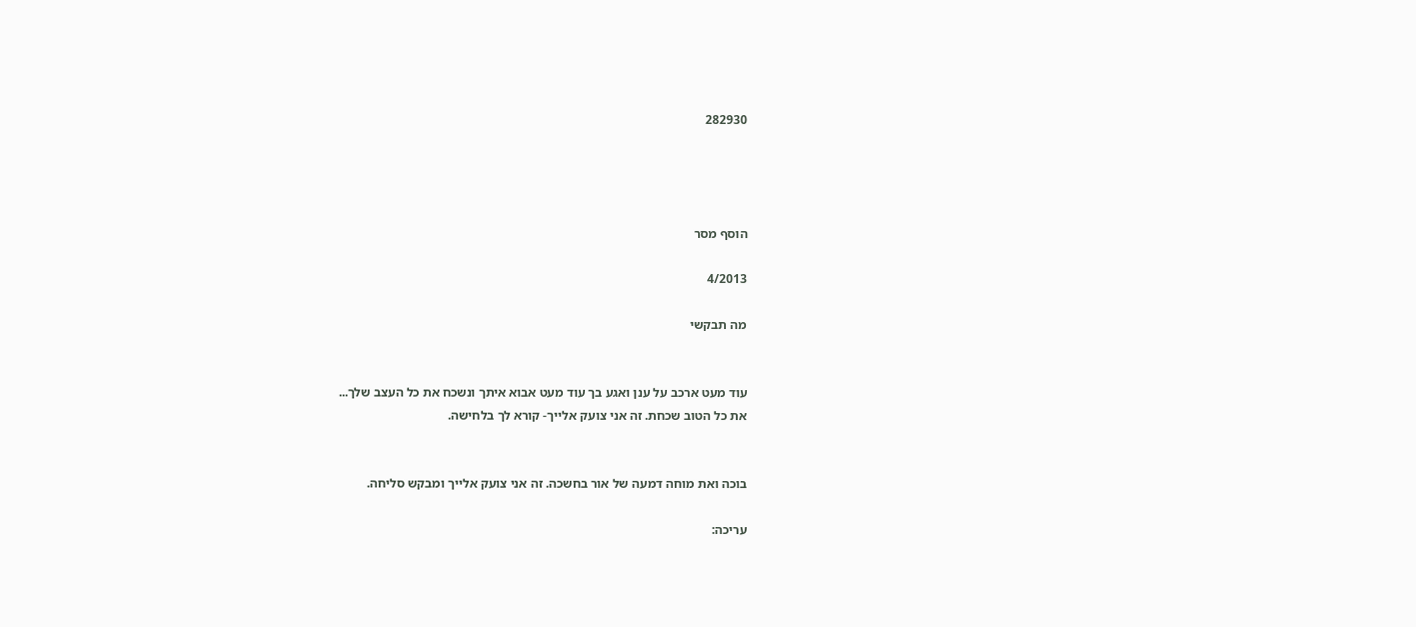282930




הוסף מסר

4/2013

מה תבקשי


עוד מעט ארכב על ענן ואגע בך עוד מעט אבוא איתך ונשכח את כל העצב שלך...
את כל הטוב שכחת. זה אני צועק אלייך- קורא לך בלחישה.


בוכה ואת מוחה דמעה של אור בחשכה. זה אני צועק אלייך ומבקש סליחה.

עריכה: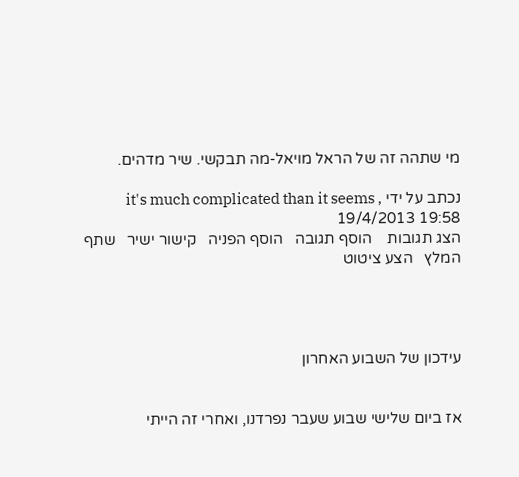מי שתהה זה של הראל מויאל-מה תבקשי. שיר מדהים.

נכתב על ידי it's much complicated than it seems , 19/4/2013 19:58
הצג תגובות    הוסף תגובה   הוסף הפניה   קישור ישיר   שתף   המלץ   הצע ציטוט




עידכון של השבוע האחרון


אז ביום שלישי שבוע שעבר נפרדנו, ואחרי זה הייתי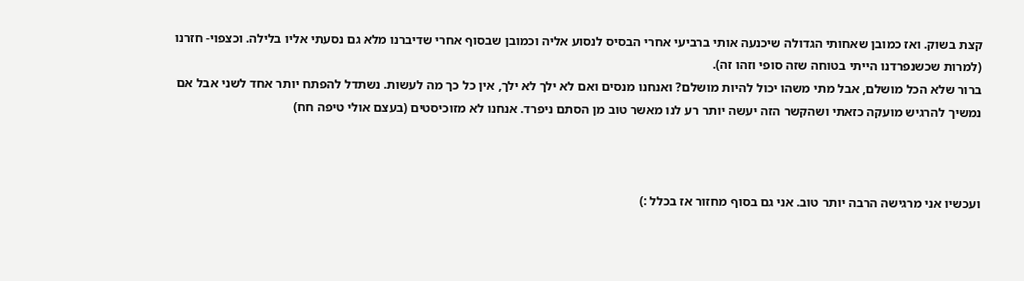קצת בשוק. ואז כמובן שאחותי הגדולה שיכנעה אותי ברביעי אחרי הבסיס לנסוע אליה וכמובן שבסוף אחרי שדיברנו מלא גם נסעתי אליו בלילה. וכצפוי- חזרנו (למרות שכשנפרדנו הייתי בטוחה שזה סופי וזהו זה).
ברור שלא הכל מושלם, אבל מתי משהו יכול להיות מושלם? ואנחנו מנסים ואם לא ילך לא ילך, אין כל כך מה לעשות. נשתדל להפתח יותר אחד לשני אבל אם נמשיך להרגיש מועקה כזאתי ושהקשר הזה יעשה יותר רע לנו מאשר טוב מן הסתם ניפרד. אנחנו לא מזוכיסטים (בעצם אולי טיפה חח)



ועכשיו אני מרגישה הרבה יותר טוב. אני גם בסוף מחזור אז בכלל :)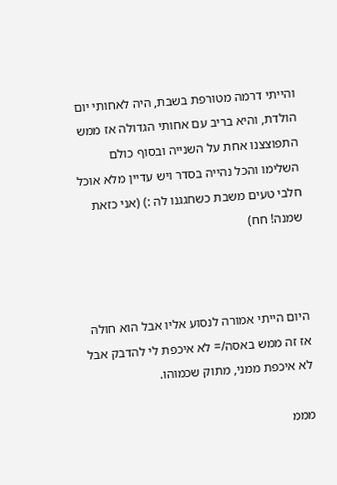והייתי דרמה מטורפת בשבת, היה לאחותי יום הולדת, והיא בריב עם אחותי הגדולה אז ממש התפוצצנו אחת על השנייה ובסוף כולם השלימו והכל נהייה בסדר ויש עדיין מלא אוכל חלבי טעים משבת כשחגגנו לה :) (אני כזאת שמנה! חח)



היום הייתי אמורה לנסוע אליו אבל הוא חולה אז זה ממש באסה/= לא איכפת לי להדבק אבל לא איכפת ממני, מתוק שכמוהו.

מממ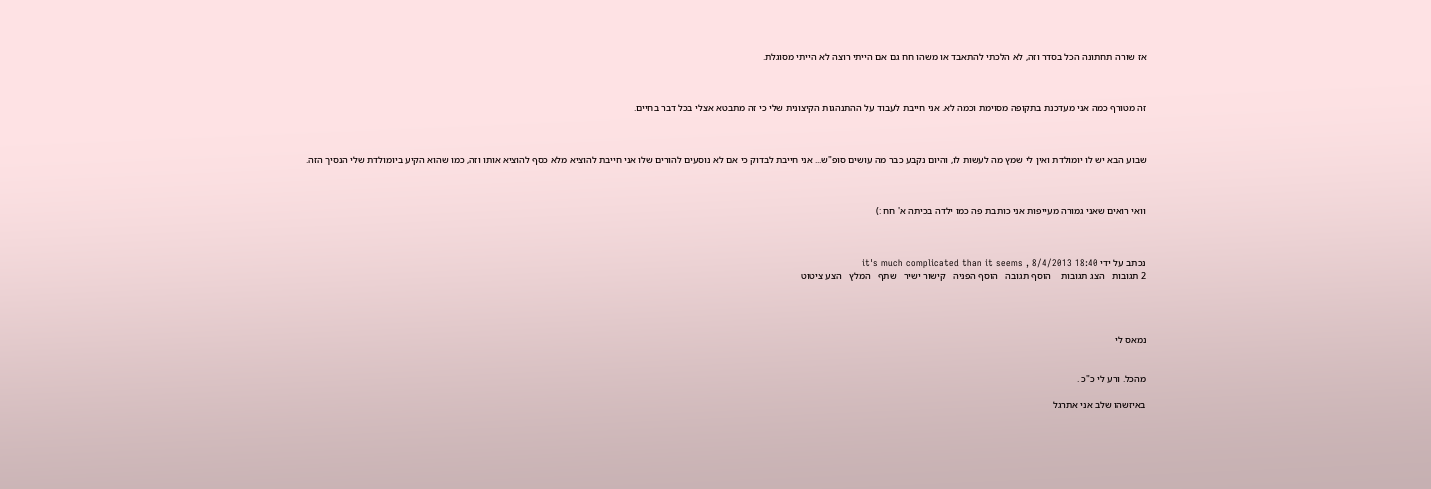אז שורה תחתונה הכל בסדר וזה, לא הלכתי להתאבד או משהו חח גם אם הייתי רוצה לא הייתי מסוגלת.



זה מטורף כמה אני מעדכנת בתקופה מסוימת וכמה לא. אני חייבת לעבוד על ההתנהגות הקיצונית שלי כי זה מתבטא אצלי בכל דבר בחיים.



שבוע הבא יש לו יומולדת ואין לי שמץ מה לעשות לו, והיום נקבע כבר מה עושים סופ"ש... אני חייבת לבדוק כי אם לא נוסעים להורים שלו אני חייבת להוציא מלא כסף להוציא אותו וזה, כמו שהוא הקיע ביומולדת שלי הנסיך הזה.



וואי רואים שאני גמורה מעייפות אני כותבת פה כמו ילדה בכיתה א' חח :)



נכתב על ידי it's much complicated than it seems , 8/4/2013 18:40
2 תגובות   הצג תגובות    הוסף תגובה   הוסף הפניה   קישור ישיר   שתף   המלץ   הצע ציטוט




נמאס לי


מהכל. ורע לי כ"כ .

באיזשהו שלב אני אתרגל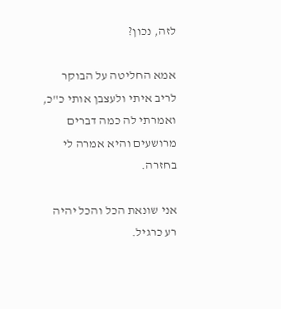לזה, נכון?

אמא החליטה על הבוקר לריב איתי ולעצבן אותי כ"כ, ואמרתי לה כמה דברים מרושעים והיא אמרה לי בחזרה.

אני שונאת הכל והכל יהיה רע כרגיל.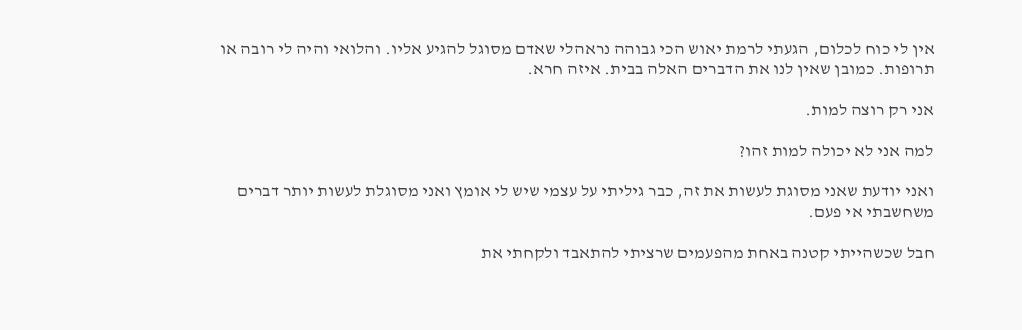אין לי כוח לכלום, הגעתי לרמת יאוש הכי גבוהה נראהלי שאדם מסוגל להגיע אליו. והלואי והיה לי רובה או תרופות. כמובן שאין לנו את הדברים האלה בבית. איזה חרא.

אני רק רוצה למות.

למה אני לא יכולה למות זהו?

ואני יודעת שאני מסוגת לעשות את זה, כבר גיליתי על עצמי שיש לי אומץ ואני מסוגלת לעשות יותר דברים משחשבתי אי פעם.

חבל שכשהייתי קטנה באחת מהפעמים שרציתי להתאבד ולקחתי את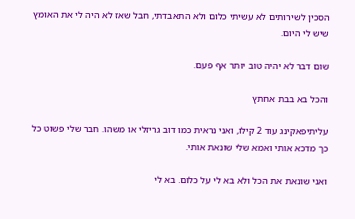הסכין לשירותים לא עשיתי כלום ולא התאבדתי, חבל שאז לא היה לי את האומץ שיש לי היום.

שום דבר לא יהיה טוב יותר אף פעם.

והכל בא בבת אחתץ

עליתיפאקינג עוד 2 קילו, ואני נראית כמו דוב גריזלי או משהו. חבר שלי פשוט כל כך מדכא אותי ואמא שלי שונאת אותי.

ואני שונאת את הכל ולא בא לי על כלום. בא לי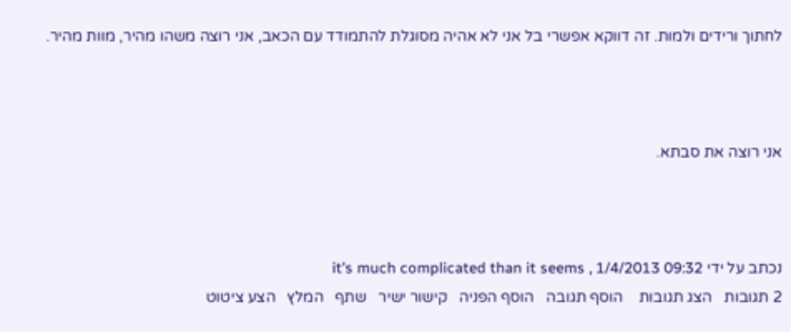לחתוך ורידים ולמות. זה דווקא אפשרי בל אני לא אהיה מסוגלת להתמודד עם הכאב, אני רוצה משהו מהיר, מוות מהיר.



אני רוצה את סבתא.



נכתב על ידי it's much complicated than it seems , 1/4/2013 09:32
2 תגובות   הצג תגובות    הוסף תגובה   הוסף הפניה   קישור ישיר   שתף   המלץ   הצע ציטוט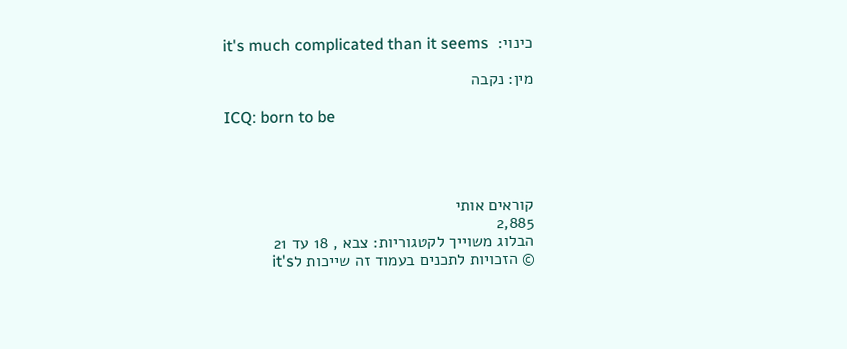כינוי:  it's much complicated than it seems

מין: נקבה

ICQ: born to be




קוראים אותי
2,885
הבלוג משוייך לקטגוריות: צבא , 18 עד 21
© הזכויות לתכנים בעמוד זה שייכות לit's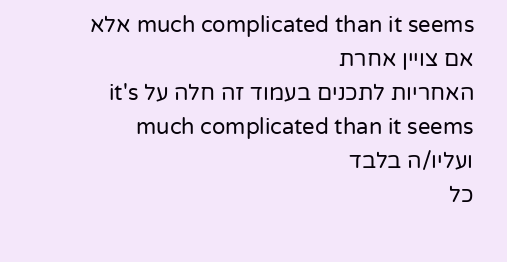much complicated than it seems אלא אם צויין אחרת
האחריות לתכנים בעמוד זה חלה על it's much complicated than it seems ועליו/ה בלבד
כל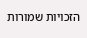הזכויות שמורות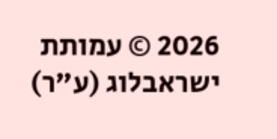2026 © עמותת ישראבלוג (ע"ר)